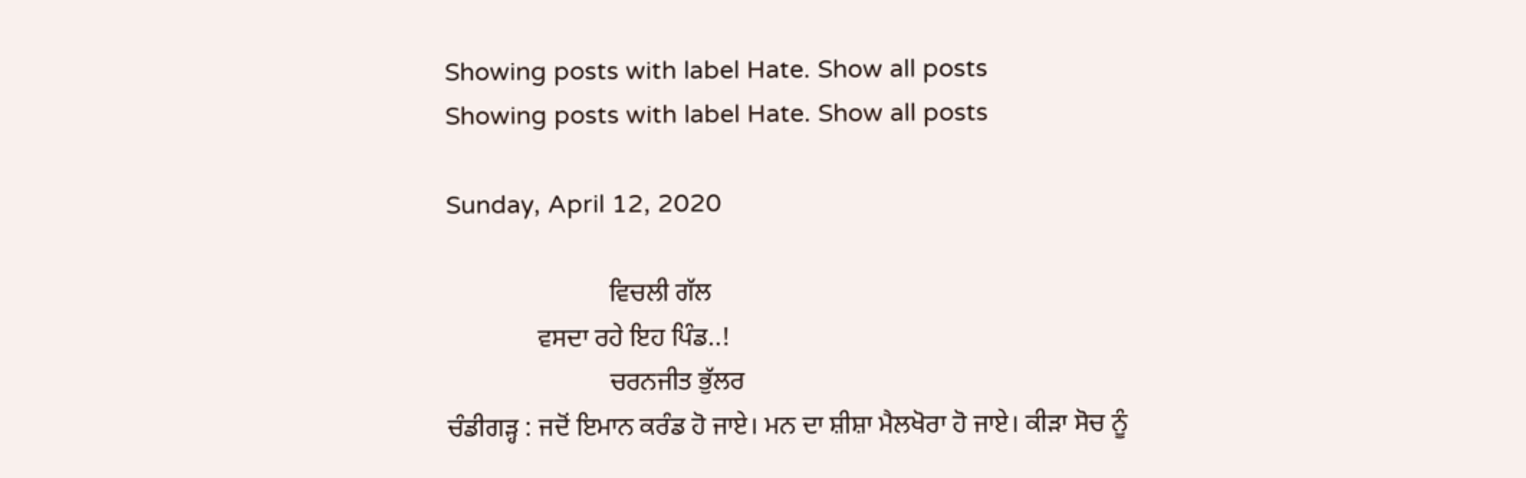Showing posts with label Hate. Show all posts
Showing posts with label Hate. Show all posts

Sunday, April 12, 2020

                         ਵਿਚਲੀ ਗੱਲ
              ਵਸਦਾ ਰਹੇ ਇਹ ਪਿੰਡ..!
                         ਚਰਨਜੀਤ ਭੁੱਲਰ
ਚੰਡੀਗੜ੍ਹ : ਜਦੋਂ ਇਮਾਨ ਕਰੰਡ ਹੋ ਜਾਏ। ਮਨ ਦਾ ਸ਼ੀਸ਼ਾ ਮੈਲਖੋਰਾ ਹੋ ਜਾਏ। ਕੀੜਾ ਸੋਚ ਨੂੰ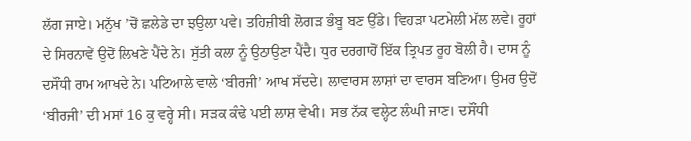ਲੱਗ ਜਾਏ। ਮਨੁੱਖ ’ਚੋਂ ਛਲੇਡੇ ਦਾ ਝਉਲਾ ਪਵੇ। ਤਹਿਜ਼ੀਬੀ ਲੋਗੜ ਭੰਬੂ ਬਣ ਉੱਡੇ। ਵਿਹੜਾ ਪਟਮੇਲੀ ਮੱਲ ਲਵੇ। ਰੂਹਾਂ ਦੇ ਸਿਰਨਾਵੇਂ ਉਦੋਂ ਲਿਖਣੇ ਪੈਂਦੇ ਨੇ। ਸੁੱਤੀ ਕਲਾ ਨੂੰ ਉਠਾਉਣਾ ਪੈਂਦੈ। ਧੁਰ ਦਰਗਾਹੋਂ ਇੱਕ ਤ੍ਰਿਪਤ ਰੂਹ ਬੋਲੀ ਹੈ। ਦਾਸ ਨੂੰ ਦਸੌਂਧੀ ਰਾਮ ਆਖਦੇ ਨੇ। ਪਟਿਆਲੇ ਵਾਲੇ ‘ਬੀਰਜੀ’ ਆਖ ਸੱਦਦੇ। ਲਾਵਾਰਸ ਲਾਸ਼ਾਂ ਦਾ ਵਾਰਸ ਬਣਿਆ। ਉਮਰ ਉਦੋਂ ‘ਬੀਰਜੀ’ ਦੀ ਮਸਾਂ 16 ਕੁ ਵਰ੍ਹੇ ਸੀ। ਸੜਕ ਕੰਢੇ ਪਈ ਲਾਸ਼ ਵੇਖੀ। ਸਭ ਨੱਕ ਵਲ੍ਹੇਟ ਲੰਘੀ ਜਾਣ। ਦਸੌਂਧੀ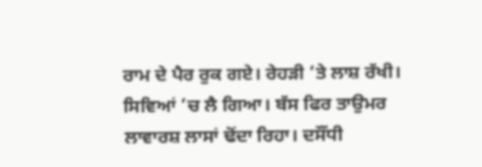ਰਾਮ ਦੇ ਪੈਰ ਰੁਕ ਗਏ। ਰੇਹੜੀ ’ਤੇ ਲਾਸ਼ ਰੱਖੀ। ਸਿਵਿਆਂ ’ਚ ਲੈ ਗਿਆ। ਬੱਸ ਫਿਰ ਤਾਉਮਰ ਲਾਵਾਰਸ਼ ਲਾਸਾਂ ਢੋਂਦਾ ਰਿਹਾ। ਦਸੌਂਧੀ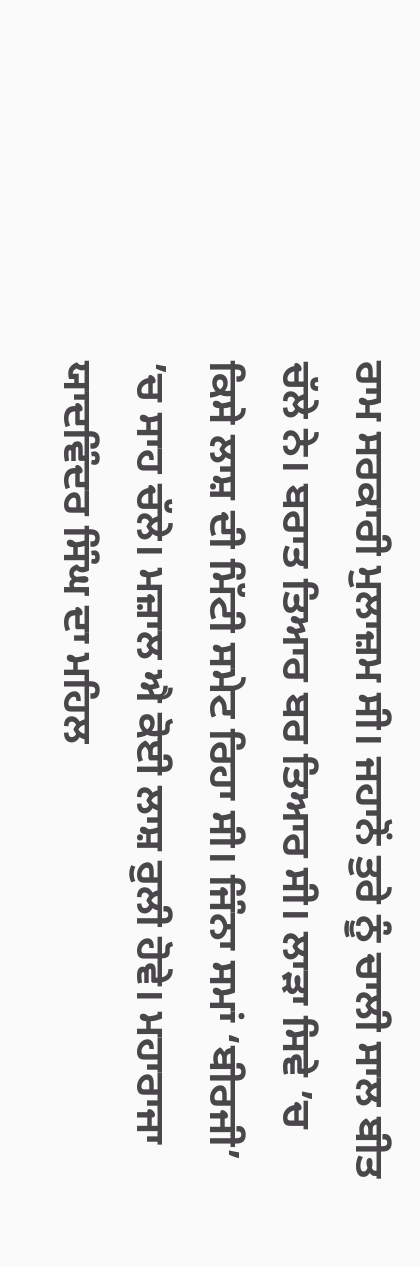ਰਾਮ ਸਰਕਾਰੀ ਮੁਲਾਜ਼ਮ ਸੀ। ਜਹਾਨੋਂ ਤੁਰੇ ਨੂੰ ਚਾਲੀ ਸਾਲ ਬੀਤ ਚੱਲੇ ਨੇ। ਬਰਾਤ ਤਿਆਰ ਬਰ ਤਿਆਰ ਸੀ। ਲਾੜਾ ਸਿਵੇ ’ਚ ਕਿਸੇ ਲਾਸ਼ ਦੀ ਮਿੱਟੀ ਸਮੇਟ ਰਿਹਾ ਸੀ। ਜਿੰਨਾ ਸਮਾਂ ‘ਬੀਰਜੀ’ ’ਚ ਸਾਹ ਚੱਲੇ। ਮਜ਼ਾਲ ਐ ਕੋਈ ਲਾਸ਼ ਰੁਲੀ ਹੋਵੇ। ਮਹਾਰਾਜਾ ਯਾਦਵਿੰਦਰ ਸਿੰਘ ਦਾ ਮਹਿਲ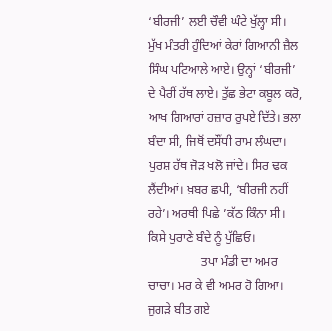‘ਬੀਰਜੀ’ ਲਈ ਚੌਵੀ ਘੰਟੇ ਖੁੱਲ੍ਹਾ ਸੀ। ਮੁੱਖ ਮੰਤਰੀ ਹੁੰਦਿਆਂ ਕੇਰਾਂ ਗਿਆਨੀ ਜ਼ੈਲ ਸਿੰਘ ਪਟਿਆਲੇ ਆਏ। ਉਨ੍ਹਾਂ ‘ਬੀਰਜੀ’ ਦੇ ਪੈਰੀਂ ਹੱਥ ਲਾਏ। ਤੁੱਛ ਭੇਟਾ ਕਬੂਲ ਕਰੋ, ਆਖ ਗਿਆਰਾਂ ਹਜ਼ਾਰ ਰੁਪਏ ਦਿੱਤੇ। ਭਲਾ ਬੰਦਾ ਸੀ, ਜਿਥੋਂ ਦਸੌਂਧੀ ਰਾਮ ਲੰਘਦਾ। ਪੁਰਸ਼ ਹੱਥ ਜੋੜ ਖਲੋ ਜਾਂਦੇ। ਸਿਰ ਢਕ ਲੈਂਦੀਆਂ। ਖ਼ਬਰ ਛਪੀ, ‘ਬੀਰਜੀ ਨਹੀਂ ਰਹੇ’। ਅਰਥੀ ਪਿਛੇ ’ਕੱਠ ਕਿੰਨਾ ਸੀ। ਕਿਸੇ ਪੁਰਾਣੇ ਬੰਦੇ ਨੂੰ ਪੁੱਛਿਓ।
                 ਤਪਾ ਮੰਡੀ ਦਾ ਅਮਰ ਚਾਚਾ। ਮਰ ਕੇ ਵੀ ਅਮਰ ਹੋ ਗਿਆ। ਜੁਗੜੇ ਬੀਤ ਗਏ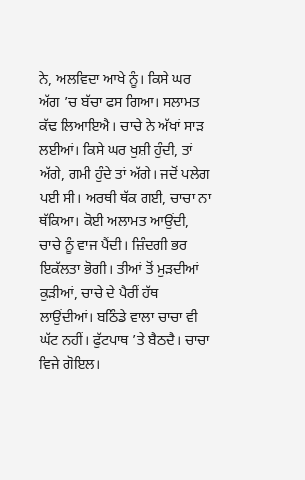ਨੇ, ਅਲਵਿਦਾ ਆਖੇ ਨੂੰ। ਕਿਸੇ ਘਰ ਅੱਗ ’ਚ ਬੱਚਾ ਫਸ ਗਿਆ। ਸਲਾਮਤ ਕੱਢ ਲਿਆਇਐ। ਚਾਚੇ ਨੇ ਅੱਖਾਂ ਸਾੜ ਲਈਆਂ। ਕਿਸੇ ਘਰ ਖੁਸ਼ੀ ਹੁੰਦੀ, ਤਾਂ ਅੱਗੇ, ਗਮੀ ਹੁੰਦੇ ਤਾਂ ਅੱਗੇ। ਜਦੋਂ ਪਲੇਗ ਪਈ ਸੀ। ਅਰਥੀ ਥੱਕ ਗਈ, ਚਾਚਾ ਨਾ ਥੱਕਿਆ। ਕੋਈ ਅਲਾਮਤ ਆਉਂਦੀ, ਚਾਚੇ ਨੂੰ ਵਾਜ ਪੈਂਦੀ। ਜ਼ਿੰਦਗੀ ਭਰ ਇਕੱਲਤਾ ਭੋਗੀ। ਤੀਆਂ ਤੋਂ ਮੁੜਦੀਆਂ ਕੁੜੀਆਂ, ਚਾਚੇ ਦੇ ਪੈਰੀਂ ਹੱਥ ਲਾਉਂਦੀਆਂ। ਬਠਿੰਡੇ ਵਾਲਾ ਚਾਚਾ ਵੀ ਘੱਟ ਨਹੀਂ। ਫੁੱਟਪਾਥ ’ਤੇ ਬੈਠਦੈ। ਚਾਚਾ ਵਿਜੇ ਗੋਇਲ।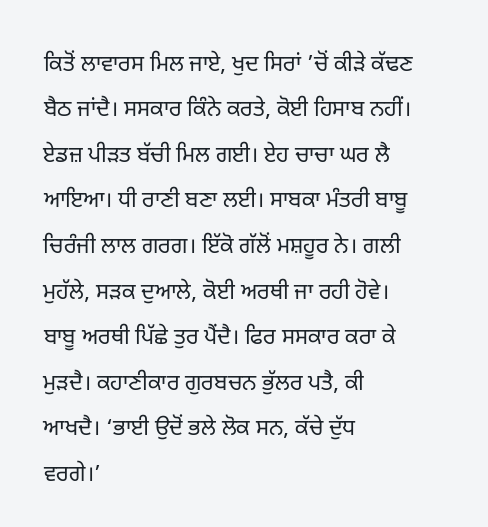ਕਿਤੋਂ ਲਾਵਾਰਸ ਮਿਲ ਜਾਏ, ਖੁਦ ਸਿਰਾਂ ’ਚੋਂ ਕੀੜੇ ਕੱਢਣ ਬੈਠ ਜਾਂਦੈ। ਸਸਕਾਰ ਕਿੰਨੇ ਕਰਤੇ, ਕੋਈ ਹਿਸਾਬ ਨਹੀਂ। ਏਡਜ਼ ਪੀੜਤ ਬੱਚੀ ਮਿਲ ਗਈ। ਏਹ ਚਾਚਾ ਘਰ ਲੈ ਆਇਆ। ਧੀ ਰਾਣੀ ਬਣਾ ਲਈ। ਸਾਬਕਾ ਮੰਤਰੀ ਬਾਬੂ ਚਿਰੰਜੀ ਲਾਲ ਗਰਗ। ਇੱਕੋ ਗੱਲੋਂ ਮਸ਼ਹੂਰ ਨੇ। ਗਲੀ ਮੁਹੱਲੇ, ਸੜਕ ਦੁਆਲੇ, ਕੋਈ ਅਰਥੀ ਜਾ ਰਹੀ ਹੋਵੇ। ਬਾਬੂ ਅਰਥੀ ਪਿੱਛੇ ਤੁਰ ਪੈਂਦੈ। ਫਿਰ ਸਸਕਾਰ ਕਰਾ ਕੇ ਮੁੜਦੈ। ਕਹਾਣੀਕਾਰ ਗੁਰਬਚਨ ਭੁੱਲਰ ਪਤੈ, ਕੀ ਆਖਦੈ। ‘ਭਾਈ ਉਦੋਂ ਭਲੇ ਲੋਕ ਸਨ, ਕੱਚੇ ਦੁੱਧ ਵਰਗੇ।’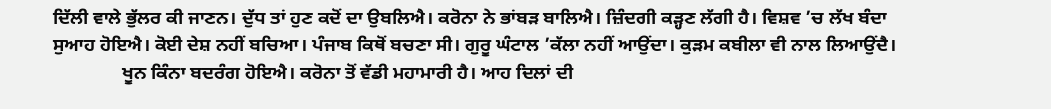ਦਿੱਲੀ ਵਾਲੇ ਭੁੱਲਰ ਕੀ ਜਾਣਨ। ਦੁੱਧ ਤਾਂ ਹੁਣ ਕਦੋਂ ਦਾ ਉਬਲਿਐ। ਕਰੋਨਾ ਨੇ ਭਾਂਬੜ ਬਾਲਿਐ। ਜ਼ਿੰਦਗੀ ਕੜ੍ਹਣ ਲੱਗੀ ਹੈ। ਵਿਸ਼ਵ ’ਚ ਲੱਖ ਬੰਦਾ ਸੁਆਹ ਹੋਇਐ। ਕੋਈ ਦੇਸ਼ ਨਹੀਂ ਬਚਿਆ। ਪੰਜਾਬ ਕਿਥੋਂ ਬਚਣਾ ਸੀ। ਗੁਰੂ ਘੰਟਾਲ ’ਕੱਲਾ ਨਹੀਂ ਆਉਂਦਾ। ਕੁੜਮ ਕਬੀਲਾ ਵੀ ਨਾਲ ਲਿਆਉਂਦੈ।
               ਖੂਨ ਕਿੰਨਾ ਬਦਰੰਗ ਹੋਇਐ। ਕਰੋਨਾ ਤੋਂ ਵੱਡੀ ਮਹਾਮਾਰੀ ਹੈ। ਆਹ ਦਿਲਾਂ ਦੀ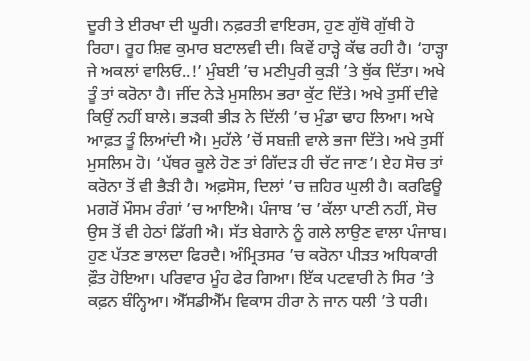ਦੂਰੀ ਤੇ ਈਰਖਾ ਦੀ ਘੂਰੀ। ਨਫ਼ਰਤੀ ਵਾਇਰਸ, ਹੁਣ ਗੁੱਥੋ ਗੁੱਥੀ ਹੋ ਰਿਹਾ। ਰੂਹ ਸ਼ਿਵ ਕੁਮਾਰ ਬਟਾਲਵੀ ਦੀ। ਕਿਵੇਂ ਹਾੜ੍ਹੇ ਕੱਢ ਰਹੀ ਹੈ। ‘ਹਾੜ੍ਹਾ ਜੇ ਅਕਲਾਂ ਵਾਲਿਓ..!’ ਮੁੰਬਈ ’ਚ ਮਣੀਪੁਰੀ ਕੁੜੀ ’ਤੇ ਥੁੱਕ ਦਿੱਤਾ। ਅਖੇ ਤੂੰ ਤਾਂ ਕਰੋਨਾ ਹੈ। ਜੀਂਦ ਨੇੜੇ ਮੁਸਲਿਮ ਭਰਾ ਕੁੱਟ ਦਿੱਤੇ। ਅਖੇ ਤੁਸੀਂ ਦੀਵੇ ਕਿਉਂ ਨਹੀਂ ਬਾਲੇ। ਭੜਕੀ ਭੀੜ ਨੇ ਦਿੱਲੀ ’ਚ ਮੁੰਡਾ ਢਾਹ ਲਿਆ। ਅਖੇ ਆਫ਼ਤ ਤੂੰ ਲਿਆਂਦੀ ਐ। ਮੁਹੱਲੇ ’ਚੋਂ ਸਬਜ਼ੀ ਵਾਲੇ ਭਜਾ ਦਿੱਤੇ। ਅਖੇ ਤੁਸੀਂ ਮੁਸਲਿਮ ਹੋ। ‘ਪੱਥਰ ਕੂਲੇ ਹੋਣ ਤਾਂ ਗਿੱਦੜ ਹੀ ਚੱਟ ਜਾਣ’। ਏਹ ਸੋਚ ਤਾਂ ਕਰੋਨਾ ਤੋਂ ਵੀ ਭੈੜੀ ਹੈ। ਅਫ਼ਸੋਸ, ਦਿਲਾਂ ’ਚ ਜ਼ਹਿਰ ਘੁਲੀ ਹੈ। ਕਰਫਿਊ ਮਗਰੋਂ ਮੌਸਮ ਰੰਗਾਂ ’ਚ ਆਇਐ। ਪੰਜਾਬ ’ਚ ’ਕੱਲਾ ਪਾਣੀ ਨਹੀਂ, ਸੋਚ ਉਸ ਤੋਂ ਵੀ ਹੇਠਾਂ ਡਿੱਗੀ ਐ। ਸੱਤ ਬੇਗਾਨੇ ਨੂੰ ਗਲੇ ਲਾਉਣ ਵਾਲਾ ਪੰਜਾਬ। ਹੁਣ ਪੱਤਣ ਭਾਲਦਾ ਫਿਰਦੈ। ਅੰਮ੍ਰਿਤਸਰ ’ਚ ਕਰੋਨਾ ਪੀੜਤ ਅਧਿਕਾਰੀ ਫ਼ੌਤ ਹੋਇਆ। ਪਰਿਵਾਰ ਮੂੰਹ ਫੇਰ ਗਿਆ। ਇੱਕ ਪਟਵਾਰੀ ਨੇ ਸਿਰ ’ਤੇ ਕਫ਼ਨ ਬੰਨ੍ਹਿਆ। ਐੱਸਡੀਐੱਮ ਵਿਕਾਸ ਹੀਰਾ ਨੇ ਜਾਨ ਧਲੀ ’ਤੇ ਧਰੀ।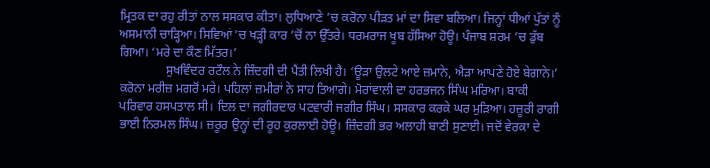ਮ੍ਰਿਤਕ ਦਾ ਰਹੁ ਰੀਤਾਂ ਨਾਲ ਸਸਕਾਰ ਕੀਤਾ। ਲੁਧਿਆਣੇ ’ਚ ਕਰੋਨਾ ਪੀੜਤ ਮਾਂ ਦਾ ਸਿਵਾ ਬਲਿਆ। ਜਿਨ੍ਹਾਂ ਧੀਆਂ ਪੁੱਤਾਂ ਨੂੰ ਅਸਮਾਨੀ ਚਾੜ੍ਹਿਆ। ਸਿਵਿਆਂ ’ਚ ਖੜ੍ਹੀ ਕਾਰ ’ਚੋਂ ਨਾ ਉੱਤਰੇ। ਧਰਮਰਾਜ ਖੂਬ ਹੱਸਿਆ ਹੋਊ। ਪੰਜਾਬ ਸ਼ਰਮ ’ਚ ਡੁੱਬ ਗਿਆ। ‘ਮਰੇ ਦਾ ਕੌਣ ਮਿੱਤਰ।’
               ਸੁਖਵਿੰਦਰ ਰਟੌਲ ਨੇ ਜ਼ਿੰਦਗੀ ਦੀ ਪੈਂਤੀ ਲਿਖੀ ਹੈ। ‘ਊੜਾ ਉਲਟੇ ਆਏ ਜ਼ਮਾਨੇ, ਐੜਾ ਆਪਣੇ ਹੋਏ ਬੇਗਾਨੇ।’ ਕਰੋਨਾ ਮਰੀਜ਼ ਮਗਰੋਂ ਮਰੇ। ਪਹਿਲਾਂ ਜ਼ਮੀਰਾਂ ਨੇ ਸਾਹ ਤਿਆਗੇ। ਮੋਰਾਂਵਾਲੀ ਦਾ ਹਰਭਜਨ ਸਿੰਘ ਮਰਿਆ। ਬਾਕੀ ਪਰਿਵਾਰ ਹਸਪਤਾਲ ਸੀ। ਦਿਲ ਦਾ ਜਗੀਰਦਾਰ ਪਟਵਾਰੀ ਜਗੀਰ ਸਿੰਘ। ਸਸਕਾਰ ਕਰਕੇ ਘਰ ਮੁੜਿਆ। ਹਜ਼ੂਰੀ ਰਾਗੀ ਭਾਈ ਨਿਰਮਲ ਸਿੰਘ। ਜ਼ਰੂਰ ਉਨ੍ਹਾਂ ਦੀ ਰੂਹ ਕੁਰਲਾਈ ਹੋਊ। ਜ਼ਿੰਦਗੀ ਭਰ ਅਲਾਹੀ ਬਾਣੀ ਸੁਣਾਈ। ਜਦੋਂ ਵੇਰਕਾ ਦੇ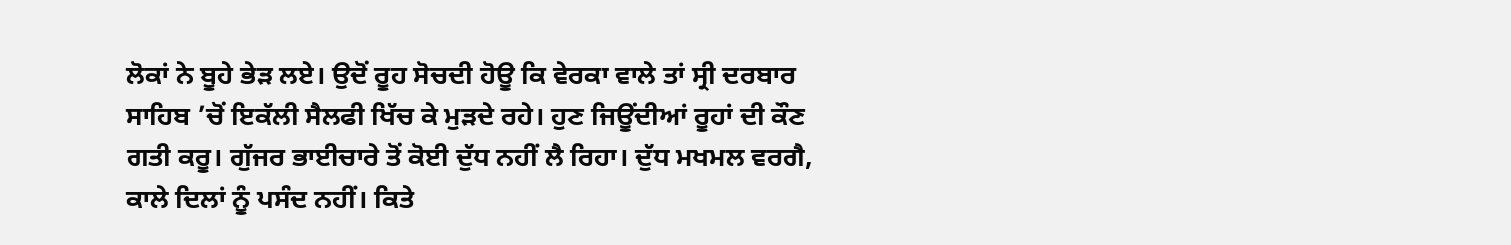ਲੋਕਾਂ ਨੇ ਬੂਹੇ ਭੇੜ ਲਏ। ਉਦੋਂ ਰੂਹ ਸੋਚਦੀ ਹੋਊ ਕਿ ਵੇਰਕਾ ਵਾਲੇ ਤਾਂ ਸ੍ਰੀ ਦਰਬਾਰ ਸਾਹਿਬ ’ਚੋਂ ਇਕੱਲੀ ਸੈਲਫੀ ਖਿੱਚ ਕੇ ਮੁੜਦੇ ਰਹੇ। ਹੁਣ ਜਿਊਂਦੀਆਂ ਰੂਹਾਂ ਦੀ ਕੌਣ ਗਤੀ ਕਰੂ। ਗੁੱਜਰ ਭਾਈਚਾਰੇ ਤੋਂ ਕੋਈ ਦੁੱਧ ਨਹੀਂ ਲੈ ਰਿਹਾ। ਦੁੱਧ ਮਖਮਲ ਵਰਗੈ, ਕਾਲੇ ਦਿਲਾਂ ਨੂੰ ਪਸੰਦ ਨਹੀਂ। ਕਿਤੇ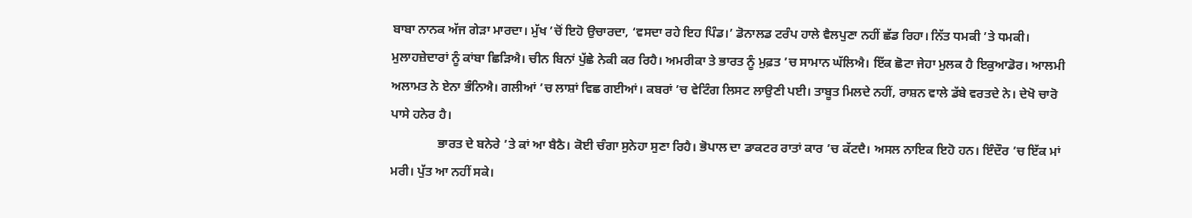ਬਾਬਾ ਨਾਨਕ ਅੱਜ ਗੇੜਾ ਮਾਰਦਾ। ਮੁੱਖ ’ਚੋਂ ਇਹੋ ਉਚਾਰਦਾ, ‘ਵਸਦਾ ਰਹੇ ਇਹ ਪਿੰਡ।’ ਡੋਨਾਲਡ ਟਰੰਪ ਹਾਲੇ ਵੈਲਪੁਣਾ ਨਹੀਂ ਛੱਡ ਰਿਹਾ। ਨਿੱਤ ਧਮਕੀ ’ਤੇ ਧਮਕੀ। ਮੁਲਾਹਜ਼ੇਦਾਰਾਂ ਨੂੰ ਕਾਂਬਾ ਛਿੜਿਐ। ਚੀਨ ਬਿਨਾਂ ਪੁੱਛੇ ਨੇਕੀ ਕਰ ਰਿਹੈ। ਅਮਰੀਕਾ ਤੇ ਭਾਰਤ ਨੂੰ ਮੁਫ਼ਤ ’ਚ ਸਾਮਾਨ ਘੱਲਿਐ। ਇੱਕ ਛੋਟਾ ਜੇਹਾ ਮੁਲਕ ਹੈ ਇਕੁਆਡੋਰ। ਆਲਮੀ ਅਲਾਮਤ ਨੇ ਏਨਾ ਭੰਨਿਐ। ਗਲੀਆਂ ’ਚ ਲਾਸ਼ਾਂ ਵਿਛ ਗਈਆਂ। ਕਬਰਾਂ ’ਚ ਵੇਟਿੰਗ ਲਿਸਟ ਲਾਉਣੀ ਪਈ। ਤਾਬੂਤ ਮਿਲਦੇ ਨਹੀਂ, ਰਾਸ਼ਨ ਵਾਲੇ ਡੱਬੇ ਵਰਤਦੇ ਨੇ। ਦੇਖੋ ਚਾਰੋ ਪਾਸੇ ਹਨੇਰ ਹੈ।
               ਭਾਰਤ ਦੇ ਬਨੇਰੇ ’ਤੇ ਕਾਂ ਆ ਬੈਠੈ। ਕੋਈ ਚੰਗਾ ਸੁਨੇਹਾ ਸੁਣਾ ਰਿਹੈ। ਭੋਪਾਲ ਦਾ ਡਾਕਟਰ ਰਾਤਾਂ ਕਾਰ ’ਚ ਕੱਟਦੈ। ਅਸਲ ਨਾਇਕ ਇਹੋ ਹਨ। ਇੰਦੌਰ ’ਚ ਇੱਕ ਮਾਂ ਮਰੀ। ਪੁੱਤ ਆ ਨਹੀਂ ਸਕੇ।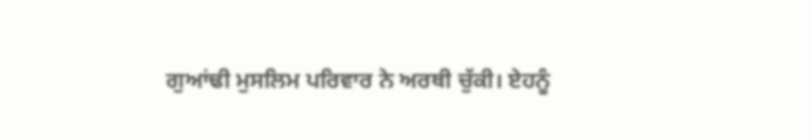ਗੁਆਂਢੀ ਮੁਸਲਿਮ ਪਰਿਵਾਰ ਨੇ ਅਰਥੀ ਚੁੱਕੀ। ਏਹਨੂੰ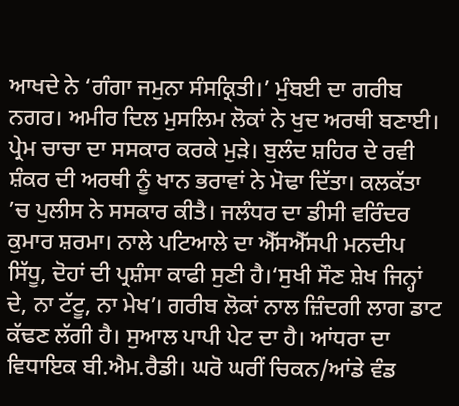ਆਖਦੇ ਨੇ ‘ਗੰਗਾ ਜਮੁਨਾ ਸੰਸਕ੍ਰਿਤੀ।’ ਮੁੰਬਈ ਦਾ ਗਰੀਬ ਨਗਰ। ਅਮੀਰ ਦਿਲ ਮੁਸਲਿਮ ਲੋਕਾਂ ਨੇ ਖੁਦ ਅਰਥੀ ਬਣਾਈ। ਪ੍ਰੇਮ ਚਾਚਾ ਦਾ ਸਸਕਾਰ ਕਰਕੇ ਮੁੜੇ। ਬੁਲੰਦ ਸ਼ਹਿਰ ਦੇ ਰਵੀ ਸ਼ੰਕਰ ਦੀ ਅਰਥੀ ਨੂੰ ਖਾਨ ਭਰਾਵਾਂ ਨੇ ਮੋਢਾ ਦਿੱਤਾ। ਕਲਕੱਤਾ ’ਚ ਪੁਲੀਸ ਨੇ ਸਸਕਾਰ ਕੀਤੈ। ਜਲੰਧਰ ਦਾ ਡੀਸੀ ਵਰਿੰਦਰ ਕੁਮਾਰ ਸ਼ਰਮਾ। ਨਾਲੇ ਪਟਿਆਲੇ ਦਾ ਐੱਸਐੱਸਪੀ ਮਨਦੀਪ ਸਿੱਧੂ, ਦੋਹਾਂ ਦੀ ਪ੍ਰਸ਼ੰਸਾ ਕਾਫੀ ਸੁਣੀ ਹੈ।‘ਸੁਖੀ ਸੌਣ ਸ਼ੇਖ ਜਿਨ੍ਹਾਂ ਦੇ, ਨਾ ਟੱਟੂ, ਨਾ ਮੇਖ’। ਗਰੀਬ ਲੋਕਾਂ ਨਾਲ ਜ਼ਿੰਦਗੀ ਲਾਗ ਡਾਟ ਕੱਢਣ ਲੱਗੀ ਹੈ। ਸੁਆਲ ਪਾਪੀ ਪੇਟ ਦਾ ਹੈ। ਆਂਧਰਾ ਦਾ ਵਿਧਾਇਕ ਬੀ.ਐਮ.ਰੈਡੀ। ਘਰੋ ਘਰੀਂ ਚਿਕਨ/ਆਂਡੇ ਵੰਡ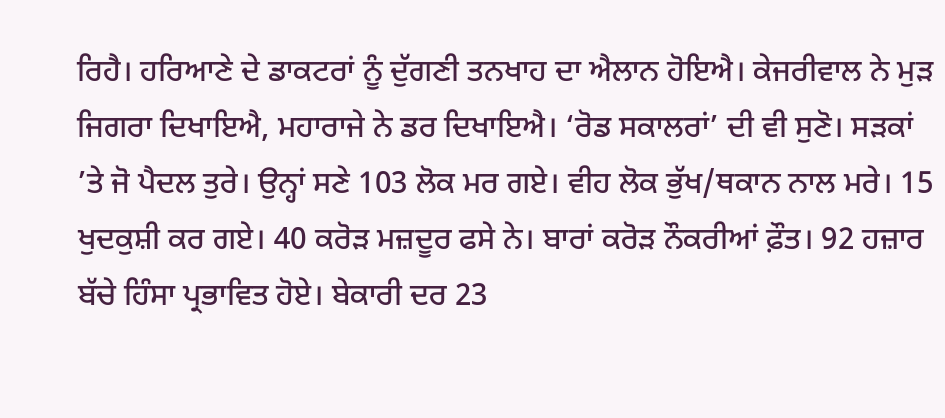ਰਿਹੈ। ਹਰਿਆਣੇ ਦੇ ਡਾਕਟਰਾਂ ਨੂੰ ਦੁੱਗਣੀ ਤਨਖਾਹ ਦਾ ਐਲਾਨ ਹੋਇਐ। ਕੇਜਰੀਵਾਲ ਨੇ ਮੁੜ ਜਿਗਰਾ ਦਿਖਾਇਐ, ਮਹਾਰਾਜੇ ਨੇ ਡਰ ਦਿਖਾਇਐ। ‘ਰੋਡ ਸਕਾਲਰਾਂ’ ਦੀ ਵੀ ਸੁਣੋ। ਸੜਕਾਂ ’ਤੇ ਜੋ ਪੈਦਲ ਤੁਰੇ। ਉਨ੍ਹਾਂ ਸਣੇ 103 ਲੋਕ ਮਰ ਗਏ। ਵੀਹ ਲੋਕ ਭੁੱਖ/ਥਕਾਨ ਨਾਲ ਮਰੇ। 15 ਖੁਦਕੁਸ਼ੀ ਕਰ ਗਏ। 40 ਕਰੋੜ ਮਜ਼ਦੂਰ ਫਸੇ ਨੇ। ਬਾਰਾਂ ਕਰੋੜ ਨੌਕਰੀਆਂ ਫ਼ੌਤ। 92 ਹਜ਼ਾਰ ਬੱਚੇ ਹਿੰਸਾ ਪ੍ਰਭਾਵਿਤ ਹੋਏ। ਬੇਕਾਰੀ ਦਰ 23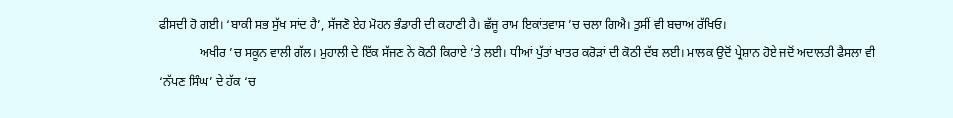ਫੀਸਦੀ ਹੋ ਗਈ। ‘ਬਾਕੀ ਸਭ ਸੁੱਖ ਸਾਂਦ ਹੈ’, ਸੱਜਣੋ ਏਹ ਮੋਹਨ ਭੰਡਾਰੀ ਦੀ ਕਹਾਣੀ ਹੈ। ਛੱਜੂ ਰਾਮ ਇਕਾਂਤਵਾਸ ’ਚ ਚਲਾ ਗਿਐ। ਤੁਸੀਂ ਵੀ ਬਚਾਅ ਰੱਖਿਓ।
             ਅਖੀਰ ’ਚ ਸਕੂਨ ਵਾਲੀ ਗੱਲ। ਮੁਹਾਲੀ ਦੇ ਇੱਕ ਸੱਜਣ ਨੇ ਕੋਠੀ ਕਿਰਾਏ ’ਤੇ ਲਈ। ਧੀਆਂ ਪੁੱਤਾਂ ਖਾਤਰ ਕਰੋੜਾਂ ਦੀ ਕੋਠੀ ਦੱਬ ਲਈ। ਮਾਲਕ ਉਦੋਂ ਪ੍ਰੇਸ਼ਾਨ ਹੋਏ ਜਦੋਂ ਅਦਾਲਤੀ ਫੈਸਲਾ ਵੀ ‘ਨੱਪਣ ਸਿੰਘ’ ਦੇ ਹੱਕ ‘ਚ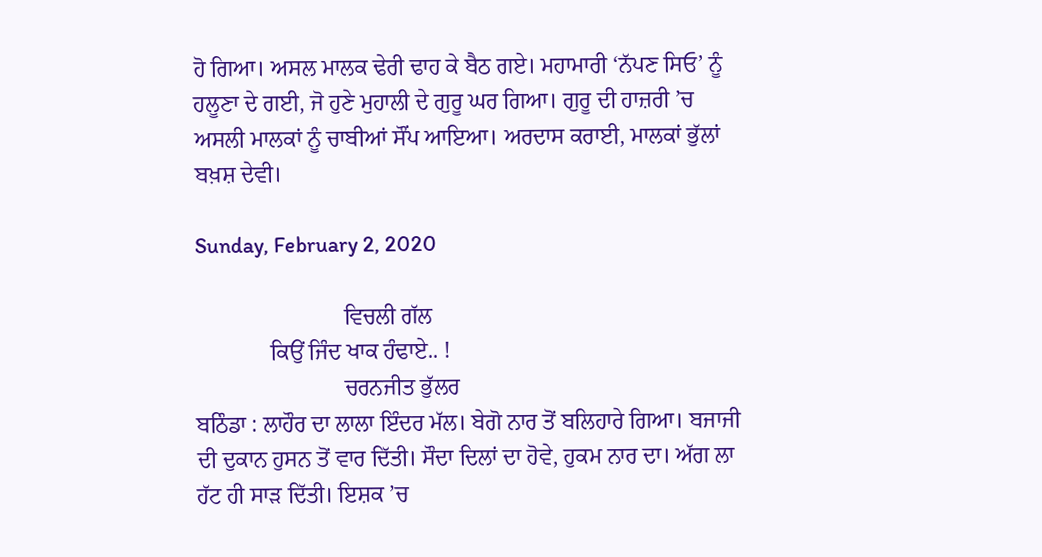ਹੋ ਗਿਆ। ਅਸਲ ਮਾਲਕ ਢੇਰੀ ਢਾਹ ਕੇ ਬੈਠ ਗਏ। ਮਹਾਮਾਰੀ ‘ਨੱਪਣ ਸਿਓ’ ਨੂੰ ਹਲੂਣਾ ਦੇ ਗਈ, ਜੋ ਹੁਣੇ ਮੁਹਾਲੀ ਦੇ ਗੁਰੂ ਘਰ ਗਿਆ। ਗੁਰੂ ਦੀ ਹਾਜ਼ਰੀ ’ਚ ਅਸਲੀ ਮਾਲਕਾਂ ਨੂੰ ਚਾਬੀਆਂ ਸੌਂਪ ਆਇਆ। ਅਰਦਾਸ ਕਰਾਈ, ਮਾਲਕਾਂ ਭੁੱਲਾਂ ਬਖ਼ਸ਼ ਦੇਵੀ।

Sunday, February 2, 2020

                          ਵਿਚਲੀ ਗੱਲ
             ਕਿਉਂ ਜਿੰਦ ਖਾਕ ਹੰਢਾਏ.. !
                          ਚਰਨਜੀਤ ਭੁੱਲਰ
ਬਠਿੰਡਾ : ਲਾਹੌਰ ਦਾ ਲਾਲਾ ਇੰਦਰ ਮੱਲ। ਬੇਗੋ ਨਾਰ ਤੋਂ ਬਲਿਹਾਰੇ ਗਿਆ। ਬਜਾਜੀ ਦੀ ਦੁਕਾਨ ਹੁਸਨ ਤੋਂ ਵਾਰ ਦਿੱਤੀ। ਸੌਦਾ ਦਿਲਾਂ ਦਾ ਹੋਵੇ, ਹੁਕਮ ਨਾਰ ਦਾ। ਅੱਗ ਲਾ ਹੱਟ ਹੀ ਸਾੜ ਦਿੱਤੀ। ਇਸ਼ਕ ’ਚ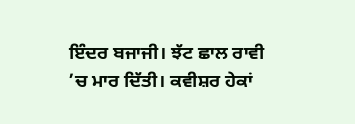ਇੰਦਰ ਬਜਾਜੀ। ਝੱਟ ਛਾਲ ਰਾਵੀ ’ਚ ਮਾਰ ਦਿੱਤੀ। ਕਵੀਸ਼ਰ ਹੇਕਾਂ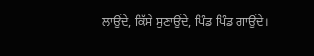ਲਾਉਂਦੇ, ਕਿੱਸੇ ਸੁਣਾਉਂਦੇ, ਪਿੰਡ ਪਿੰਡ ਗਾਉਂਦੇ।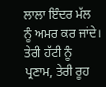ਲਾਲਾ ਇੰਦਰ ਮੱਲ ਨੂੰ ਅਮਰ ਕਰ ਜਾਂਦੇ। ਤੇਰੀ ਹੱਟੀ ਨੂੰ ਪ੍ਰਣਾਮ, ਤੇਰੀ ਰੂਹ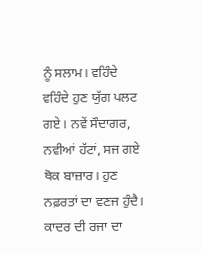ਨੂੰ ਸਲਾਮ। ਵਹਿੰਦੇ ਵਹਿੰਦੇ ਹੁਣ ਯੁੱਗ ਪਲਟ ਗਏ। ਨਵੇਂ ਸੌਦਾਗਰ, ਨਵੀਆਂ ਹੱਟਾਂ, ਸਜ ਗਏ ਥੋਕ ਬਾਜ਼ਾਰ। ਹੁਣ ਨਫ਼ਰਤਾਂ ਦਾ ਵਣਜ ਹੁੰਦੈ। ਕਾਦਰ ਦੀ ਰਜਾ ਦਾ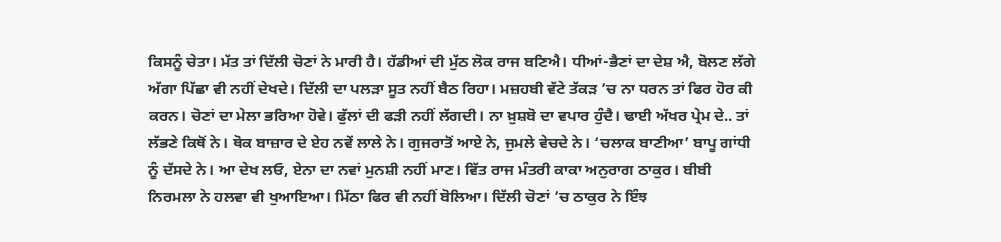ਕਿਸਨੂੰ ਚੇਤਾ। ਮੱਤ ਤਾਂ ਦਿੱਲੀ ਚੋਣਾਂ ਨੇ ਮਾਰੀ ਹੈ। ਹੱਡੀਆਂ ਦੀ ਮੁੱਠ ਲੋਕ ਰਾਜ ਬਣਿਐ। ਧੀਆਂ-ਭੈਣਾਂ ਦਾ ਦੇਸ਼ ਐ, ਬੋਲਣ ਲੱਗੇ ਅੱਗਾ ਪਿੱਛਾ ਵੀ ਨਹੀਂ ਦੇਖਦੇ। ਦਿੱਲੀ ਦਾ ਪਲੜਾ ਸੂਤ ਨਹੀਂ ਬੈਠ ਰਿਹਾ। ਮਜ਼ਹਬੀ ਵੱਟੇ ਤੱਕੜ ’ਚ ਨਾ ਧਰਨ ਤਾਂ ਫਿਰ ਹੋਰ ਕੀ ਕਰਨ। ਚੋਣਾਂ ਦਾ ਮੇਲਾ ਭਰਿਆ ਹੋਵੇ। ਫੁੱਲਾਂ ਦੀ ਫੜੀ ਨਹੀਂ ਲੱਗਦੀ। ਨਾ ਖ਼ੁਸ਼ਬੋ ਦਾ ਵਪਾਰ ਹੁੰਦੈ। ਢਾਈ ਅੱਖਰ ਪ੍ਰੇਮ ਦੇ.. ਤਾਂ ਲੱਭਣੇ ਕਿਥੋਂ ਨੇ। ਥੋਕ ਬਾਜ਼ਾਰ ਦੇ ਏਹ ਨਵੇਂ ਲਾਲੇ ਨੇ। ਗੁਜਰਾਤੋਂ ਆਏ ਨੇ, ਜੁਮਲੇ ਵੇਚਦੇ ਨੇ। ‘ਚਲਾਕ ਬਾਣੀਆ’ ਬਾਪੂ ਗਾਂਧੀ ਨੂੰ ਦੱਸਦੇ ਨੇ। ਆ ਦੇਖ ਲਓ, ਏਨਾ ਦਾ ਨਵਾਂ ਮੁਨਸ਼ੀ ਨਹੀਂ ਮਾਣ। ਵਿੱਤ ਰਾਜ ਮੰਤਰੀ ਕਾਕਾ ਅਨੁਰਾਗ ਠਾਕੁਰ। ਬੀਬੀ ਨਿਰਮਲਾ ਨੇ ਹਲਵਾ ਵੀ ਖੁਆਇਆ। ਮਿੱਠਾ ਫਿਰ ਵੀ ਨਹੀਂ ਬੋਲਿਆ। ਦਿੱਲੀ ਚੋਣਾਂ ’ਚ ਠਾਕੁਰ ਨੇ ਇੰਝ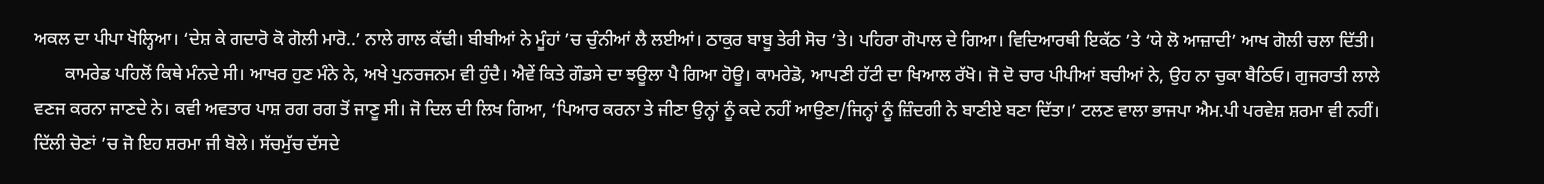ਅਕਲ ਦਾ ਪੀਪਾ ਖੋਲ੍ਹਿਆ। ‘ਦੇਸ਼ ਕੇ ਗਦਾਰੋ ਕੋ ਗੋਲੀ ਮਾਰੋ..’ ਨਾਲੇ ਗਾਲ ਕੱਢੀ। ਬੀਬੀਆਂ ਨੇ ਮੂੰਹਾਂ ’ਚ ਚੁੰਨੀਆਂ ਲੈ ਲਈਆਂ। ਠਾਕੁਰ ਬਾਬੂ ਤੇਰੀ ਸੋਚ ’ਤੇ। ਪਹਿਰਾ ਗੋਪਾਲ ਦੇ ਗਿਆ। ਵਿਦਿਆਰਥੀ ਇਕੱਠ ’ਤੇ ‘ਯੇ ਲੋ ਆਜ਼ਾਦੀ’ ਆਖ ਗੋਲੀ ਚਲਾ ਦਿੱਤੀ।
       ਕਾਮਰੇਡ ਪਹਿਲੋਂ ਕਿਥੇ ਮੰਨਦੇ ਸੀ। ਆਖਰ ਹੁਣ ਮੰਨੇ ਨੇ, ਅਖੇ ਪੁਨਰਜਨਮ ਵੀ ਹੁੰਦੈ। ਐਵੇਂ ਕਿਤੇ ਗੌਡਸੇ ਦਾ ਝਊਲਾ ਪੈ ਗਿਆ ਹੋਊ। ਕਾਮਰੇਡੋ, ਆਪਣੀ ਹੱਟੀ ਦਾ ਖਿਆਲ ਰੱਖੋ। ਜੋ ਦੋ ਚਾਰ ਪੀਪੀਆਂ ਬਚੀਆਂ ਨੇ, ਉਹ ਨਾ ਚੁਕਾ ਬੈਠਿਓ। ਗੁਜਰਾਤੀ ਲਾਲੇ ਵਣਜ ਕਰਨਾ ਜਾਣਦੇ ਨੇ। ਕਵੀ ਅਵਤਾਰ ਪਾਸ਼ ਰਗ ਰਗ ਤੋਂ ਜਾਣੂ ਸੀ। ਜੋ ਦਿਲ ਦੀ ਲਿਖ ਗਿਆ, ‘ਪਿਆਰ ਕਰਨਾ ਤੇ ਜੀਣਾ ਉਨ੍ਹਾਂ ਨੂੰ ਕਦੇ ਨਹੀਂ ਆਉਣਾ/ਜਿਨ੍ਹਾਂ ਨੂੰ ਜ਼ਿੰਦਗੀ ਨੇ ਬਾਣੀਏ ਬਣਾ ਦਿੱਤਾ।’ ਟਲਣ ਵਾਲਾ ਭਾਜਪਾ ਐਮ.ਪੀ ਪਰਵੇਸ਼ ਸ਼ਰਮਾ ਵੀ ਨਹੀਂ। ਦਿੱਲੀ ਚੋਣਾਂ ’ਚ ਜੋ ਇਹ ਸ਼ਰਮਾ ਜੀ ਬੋਲੇ। ਸੱਚਮੁੱਚ ਦੱਸਦੇ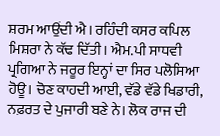ਸ਼ਰਮ ਆਉਂਦੀ ਐ। ਰਹਿੰਦੀ ਕਸਰ ਕਪਿਲ ਮਿਸ਼ਰਾ ਨੇ ਕੱਢ ਦਿੱਤੀ। ਐਮ.ਪੀ ਸਾਧਵੀ ਪ੍ਰਗਿਆ ਨੇ ਜਰੂਰ ਇਨ੍ਹਾਂ ਦਾ ਸਿਰ ਪਲੋਸਿਆ ਹੋਊ। ਚੋਣ ਕਾਹਦੀ ਆਈ, ਵੱਡੇ ਵੱਡੇ ਖਿਡਾਰੀ, ਨਫ਼ਰਤ ਦੇ ਪੁਜਾਰੀ ਬਣੇ ਨੇ। ਲੋਕ ਰਾਜ ਦੀ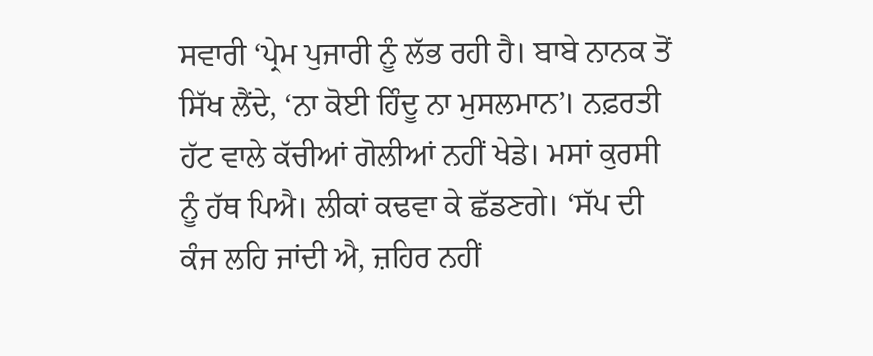ਸਵਾਰੀ ‘ਪ੍ਰੇਮ ਪੁਜਾਰੀ ਨੂੰ ਲੱਭ ਰਹੀ ਹੈ। ਬਾਬੇ ਨਾਨਕ ਤੋਂ ਸਿੱਖ ਲੈਂਦੇ, ‘ਨਾ ਕੋਈ ਹਿੰਦੂ ਨਾ ਮੁਸਲਮਾਨ’। ਨਫ਼ਰਤੀ ਹੱਟ ਵਾਲੇ ਕੱਚੀਆਂ ਗੋਲੀਆਂ ਨਹੀਂ ਖੇਡੇ। ਮਸਾਂ ਕੁਰਸੀ ਨੂੰ ਹੱਥ ਪਿਐ। ਲੀਕਾਂ ਕਢਵਾ ਕੇ ਛੱਡਣਗੇ। ‘ਸੱਪ ਦੀ ਕੰਜ ਲਹਿ ਜਾਂਦੀ ਐ, ਜ਼ਹਿਰ ਨਹੀਂ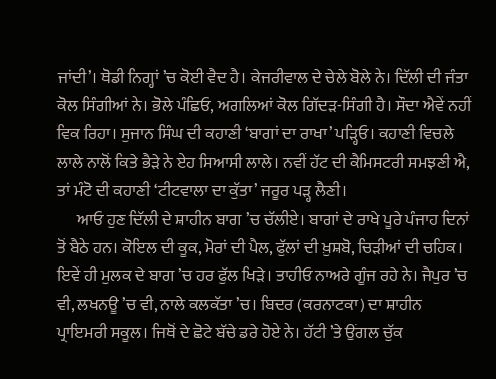ਜਾਂਦੀ’। ਥੋਡੀ ਨਿਗ੍ਹਾਂ ’ਚ ਕੋਈ ਵੈਦ ਹੈ। ਕੇਜਰੀਵਾਲ ਦੇ ਚੇਲੇ ਬੋਲੇ ਨੇ। ਦਿੱਲੀ ਦੀ ਜੰਤਾ ਕੋਲ ਸਿੰਗੀਆਂ ਨੇ। ਭੋਲੇ ਪੰਛਿਓ, ਅਗਲਿਆਂ ਕੋਲ ਗਿੱਦੜ-ਸਿੰਗੀ ਹੈ। ਸੌਦਾ ਐਵੇਂ ਨਹੀਂ ਵਿਕ ਰਿਹਾ। ਸੁਜਾਨ ਸਿੰਘ ਦੀ ਕਹਾਣੀ ‘ਬਾਗਾਂ ਦਾ ਰਾਖਾ’ ਪੜ੍ਹਿਓ। ਕਹਾਣੀ ਵਿਚਲੇ ਲਾਲੇ ਨਾਲੋਂ ਕਿਤੇ ਭੈੜੇ ਨੇ ਏਹ ਸਿਆਸੀ ਲਾਲੇ। ਨਵੀਂ ਹੱਟ ਦੀ ਕੈਮਿਸਟਰੀ ਸਮਝਣੀ ਐ, ਤਾਂ ਮੰਟੋ ਦੀ ਕਹਾਣੀ ‘ਟੀਟਵਾਲਾ ਦਾ ਕੁੱਤਾ’ ਜਰੂਰ ਪੜ੍ਹ ਲੈਣੀ।
      ਆਓ ਹੁਣ ਦਿੱਲੀ ਦੇ ਸ਼ਾਹੀਨ ਬਾਗ ’ਚ ਚੱਲੀਏ। ਬਾਗਾਂ ਦੇ ਰਾਖੇ ਪੂਰੇ ਪੰਜਾਹ ਦਿਨਾਂ ਤੋਂ ਬੈਠੇ ਹਨ। ਕੋਇਲ ਦੀ ਕੂਕ, ਮੋਰਾਂ ਦੀ ਪੈਲ, ਫੁੱਲਾਂ ਦੀ ਖ਼ੁਸ਼ਬੋ, ਚਿੜੀਆਂ ਦੀ ਚਹਿਕ। ਇਵੇਂ ਹੀ ਮੁਲਕ ਦੇ ਬਾਗ ’ਚ ਹਰ ਫੁੱਲ ਖਿੜੇ। ਤਾਹੀਓ ਨਾਅਰੇ ਗੂੰਜ ਰਹੇ ਨੇ। ਜੈਪੁਰ ’ਚ ਵੀ, ਲਖਨਊ ’ਚ ਵੀ, ਨਾਲੇ ਕਲਕੱਤਾ ’ਚ। ਬਿਦਰ (ਕਰਨਾਟਕਾ) ਦਾ ਸ਼ਾਹੀਨ ਪ੍ਰਾਇਮਰੀ ਸਕੂਲ। ਜਿਥੋਂ ਦੇ ਛੋਟੇ ਬੱਚੇ ਡਰੇ ਹੋਏ ਨੇ। ਹੱਟੀ ’ਤੇ ਉਂਗਲ ਚੁੱਕ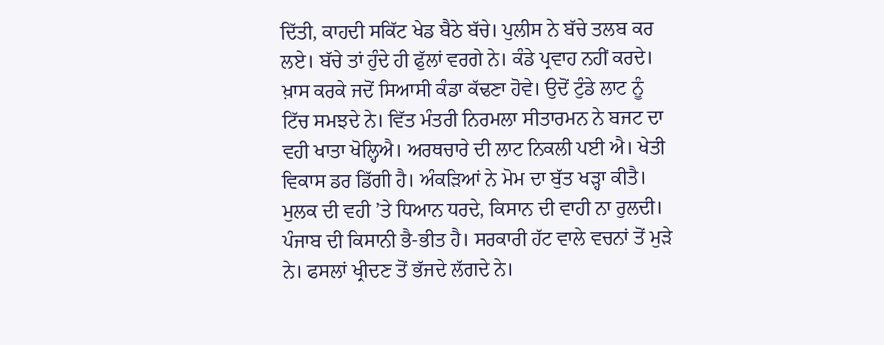ਦਿੱਤੀ, ਕਾਹਦੀ ਸਕਿੱਟ ਖੇਡ ਬੈਠੇ ਬੱਚੇ। ਪੁਲੀਸ ਨੇ ਬੱਚੇ ਤਲਬ ਕਰ ਲਏ। ਬੱਚੇ ਤਾਂ ਹੁੰਦੇ ਹੀ ਫੁੱਲਾਂ ਵਰਗੇ ਨੇ। ਕੰਡੇ ਪ੍ਰਵਾਹ ਨਹੀਂ ਕਰਦੇ। ਖ਼ਾਸ ਕਰਕੇ ਜਦੋਂ ਸਿਆਸੀ ਕੰਡਾ ਕੱਢਣਾ ਹੋਵੇ। ਉਦੋਂ ਟੁੰਡੇ ਲਾਟ ਨੂੰ ਟਿੱਚ ਸਮਝਦੇ ਨੇ। ਵਿੱਤ ਮੰਤਰੀ ਨਿਰਮਲਾ ਸੀਤਾਰਮਨ ਨੇ ਬਜਟ ਦਾ ਵਹੀ ਖਾਤਾ ਖੋਲ੍ਹਿਐ। ਅਰਥਚਾਰੇ ਦੀ ਲਾਟ ਨਿਕਲੀ ਪਈ ਐ। ਖੇਤੀ ਵਿਕਾਸ ਡਰ ਡਿੱਗੀ ਹੈ। ਅੰਕੜਿਆਂ ਨੇ ਮੋਮ ਦਾ ਬੁੱਤ ਖੜ੍ਹਾ ਕੀਤੈ। ਮੁਲਕ ਦੀ ਵਹੀ ’ਤੇ ਧਿਆਨ ਧਰਦੇ, ਕਿਸਾਨ ਦੀ ਵਾਹੀ ਨਾ ਰੁਲਦੀ।  ਪੰਜਾਬ ਦੀ ਕਿਸਾਨੀ ਭੈ-ਭੀਤ ਹੈ। ਸਰਕਾਰੀ ਹੱਟ ਵਾਲੇ ਵਚਨਾਂ ਤੋਂ ਮੁੜੇ ਨੇ। ਫਸਲਾਂ ਖ੍ਰੀਦਣ ਤੋਂ ਭੱਜਦੇ ਲੱਗਦੇ ਨੇ।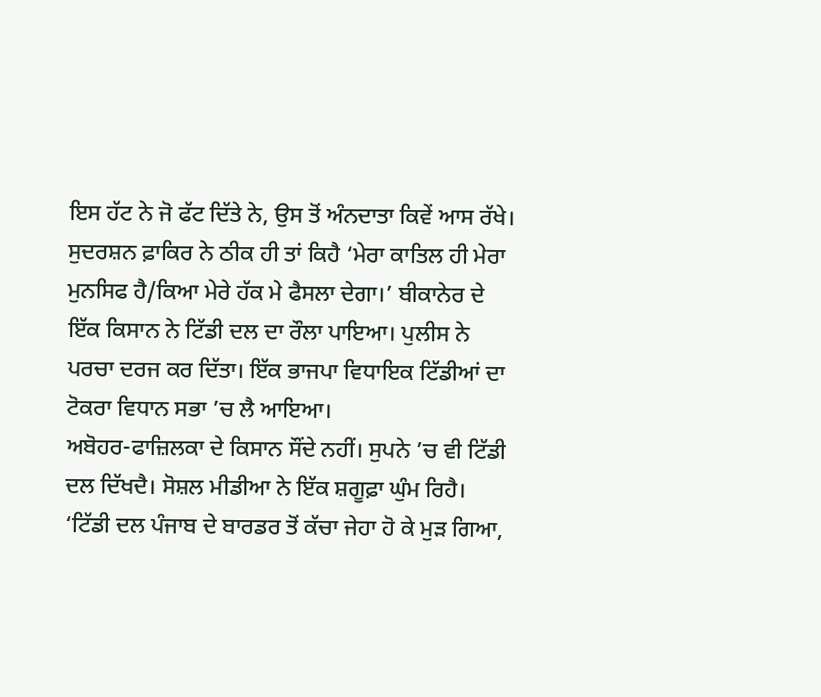ਇਸ ਹੱਟ ਨੇ ਜੋ ਫੱਟ ਦਿੱਤੇ ਨੇ, ਉਸ ਤੋਂ ਅੰਨਦਾਤਾ ਕਿਵੇਂ ਆਸ ਰੱਖੇ। ਸੁਦਰਸ਼ਨ ਫ਼ਾਕਿਰ ਨੇ ਠੀਕ ਹੀ ਤਾਂ ਕਿਹੈ ‘ਮੇਰਾ ਕਾਤਿਲ ਹੀ ਮੇਰਾ ਮੁਨਸਿਫ ਹੈ/ਕਿਆ ਮੇਰੇ ਹੱਕ ਮੇ ਫੈਸਲਾ ਦੇਗਾ।’ ਬੀਕਾਨੇਰ ਦੇ ਇੱਕ ਕਿਸਾਨ ਨੇ ਟਿੱਡੀ ਦਲ ਦਾ ਰੌਲਾ ਪਾਇਆ। ਪੁਲੀਸ ਨੇ ਪਰਚਾ ਦਰਜ ਕਰ ਦਿੱਤਾ। ਇੱਕ ਭਾਜਪਾ ਵਿਧਾਇਕ ਟਿੱਡੀਆਂ ਦਾ ਟੋਕਰਾ ਵਿਧਾਨ ਸਭਾ ’ਚ ਲੈ ਆਇਆ।                                                        ਅਬੋਹਰ-ਫਾਜ਼ਿਲਕਾ ਦੇ ਕਿਸਾਨ ਸੌਂਦੇ ਨਹੀਂ। ਸੁਪਨੇ ’ਚ ਵੀ ਟਿੱਡੀ ਦਲ ਦਿੱਖਦੈ। ਸੋਸ਼ਲ ਮੀਡੀਆ ਨੇ ਇੱਕ ਸ਼ਗੂਫ਼ਾ ਘੁੰਮ ਰਿਹੈ। ‘ਟਿੱਡੀ ਦਲ ਪੰਜਾਬ ਦੇ ਬਾਰਡਰ ਤੋਂ ਕੱਚਾ ਜੇਹਾ ਹੋ ਕੇ ਮੁੜ ਗਿਆ,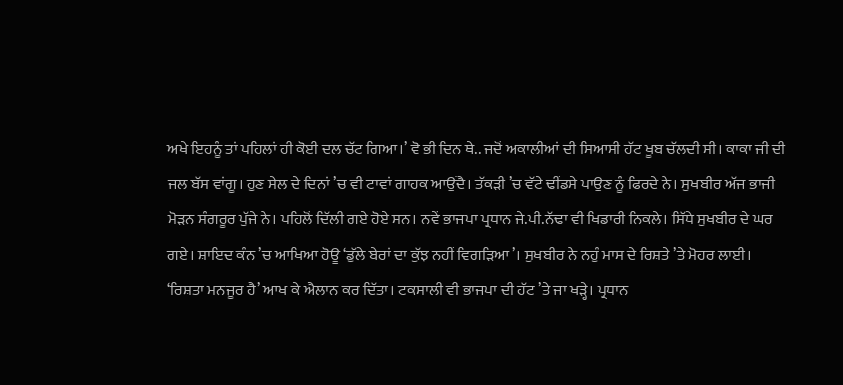ਅਖੇ ਇਹਨੂੰ ਤਾਂ ਪਹਿਲਾਂ ਹੀ ਕੋਈ ਦਲ ਚੱਟ ਗਿਆ।’ ਵੋ ਭੀ ਦਿਨ ਥੇ.. ਜਦੋਂ ਅਕਾਲੀਆਂ ਦੀ ਸਿਆਸੀ ਹੱਟ ਖੂਬ ਚੱਲਦੀ ਸੀ। ਕਾਕਾ ਜੀ ਦੀ ਜਲ ਬੱਸ ਵਾਂਗੂ। ਹੁਣ ਸੇਲ ਦੇ ਦਿਨਾਂ ’ਚ ਵੀ ਟਾਵਾਂ ਗਾਹਕ ਆਉਂਦੈ। ਤੱਕੜੀ ’ਚ ਵੱਟੇ ਢੀਂਡਸੇ ਪਾਉਣ ਨੂੰ ਫਿਰਦੇ ਨੇ। ਸੁਖਬੀਰ ਅੱਜ ਭਾਜੀ ਮੋੜਨ ਸੰਗਰੂਰ ਪੁੱਜੇ ਨੇ। ਪਹਿਲੋਂ ਦਿੱਲੀ ਗਏ ਹੋਏ ਸਨ। ਨਵੇਂ ਭਾਜਪਾ ਪ੍ਰਧਾਨ ਜੇ.ਪੀ.ਨੱਢਾ ਵੀ ਖਿਡਾਰੀ ਨਿਕਲੇ। ਸਿੱਧੇ ਸੁਖਬੀਰ ਦੇ ਘਰ ਗਏ। ਸ਼ਾਇਦ ਕੰਨ ’ਚ ਆਖਿਆ ਹੋਊ ‘ਡੁੱਲੇ ਬੇਰਾਂ ਦਾ ਕੁੱਝ ਨਹੀਂ ਵਿਗੜਿਆ’। ਸੁਖਬੀਰ ਨੇ ਨਹੁੰ ਮਾਸ ਦੇ ਰਿਸ਼ਤੇ ’ਤੇ ਮੋਹਰ ਲਾਈ। ‘ਰਿਸ਼ਤਾ ਮਨਜੂਰ ਹੈ’ ਆਖ ਕੇ ਐਲਾਨ ਕਰ ਦਿੱਤਾ। ਟਕਸਾਲੀ ਵੀ ਭਾਜਪਾ ਦੀ ਹੱਟ ’ਤੇ ਜਾ ਖੜ੍ਹੇ। ਪ੍ਰਧਾਨ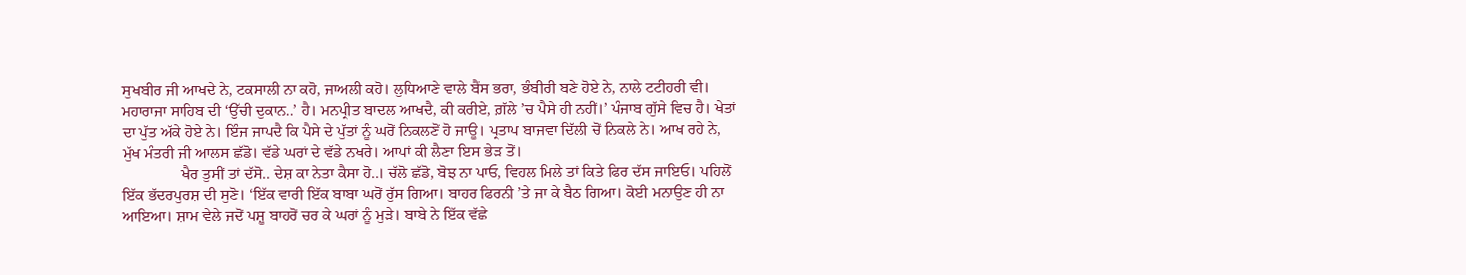ਸੁਖਬੀਰ ਜੀ ਆਖਦੇ ਨੇ, ਟਕਸਾਲੀ ਨਾ ਕਹੋ, ਜਾਅਲੀ ਕਹੋ। ਲੁਧਿਆਣੇ ਵਾਲੇ ਬੈਂਸ ਭਰਾ, ਭੰਬੀਰੀ ਬਣੇ ਹੋਏ ਨੇ, ਨਾਲੇ ਟਟੀਹਰੀ ਵੀ। ਮਹਾਰਾਜਾ ਸਾਹਿਬ ਦੀ ‘ਉੱਚੀ ਦੁਕਾਨ..’ ਹੈ। ਮਨਪ੍ਰੀਤ ਬਾਦਲ ਆਖਦੈ, ਕੀ ਕਰੀਏ, ਗ਼ੱਲੇ ’ਚ ਪੈਸੇ ਹੀ ਨਹੀਂ।’ ਪੰਜਾਬ ਗੁੱਸੇ ਵਿਚ ਹੈ। ਖੇਤਾਂ ਦਾ ਪੁੱਤ ਅੱਕੇ ਹੋਏ ਨੇ। ਇੰਜ ਜਾਪਦੈ ਕਿ ਪੈਸੇ ਦੇ ਪੁੱਤਾਂ ਨੂੰ ਘਰੋਂ ਨਿਕਲਣੋਂ ਹੋ ਜਾਊ। ਪ੍ਰਤਾਪ ਬਾਜਵਾ ਦਿੱਲੀ ਚੋਂ ਨਿਕਲੇ ਨੇ। ਆਖ ਰਹੇ ਨੇ, ਮੁੱਖ ਮੰਤਰੀ ਜੀ ਆਲਸ ਛੱਡੋ। ਵੱਡੇ ਘਰਾਂ ਦੇ ਵੱਡੇ ਨਖਰੇ। ਆਪਾਂ ਕੀ ਲੈਣਾ ਇਸ ਭੇੜ ਤੋਂ।
               ਖੈਰ ਤੁਸੀਂ ਤਾਂ ਦੱਸੋ.. ਦੇਸ਼ ਕਾ ਨੇਤਾ ਕੈਸਾ ਹੋ..। ਚੱਲੋ ਛੱਡੋ, ਬੋਝ ਨਾ ਪਾਓ, ਵਿਹਲ ਮਿਲੇ ਤਾਂ ਕਿਤੇ ਫਿਰ ਦੱਸ ਜਾਇਓ। ਪਹਿਲੋਂ ਇੱਕ ਭੱਦਰਪੁਰਸ਼ ਦੀ ਸੁਣੋ। ‘ਇੱਕ ਵਾਰੀ ਇੱਕ ਬਾਬਾ ਘਰੋਂ ਰੁੱਸ ਗਿਆ। ਬਾਹਰ ਫਿਰਨੀ ’ਤੇ ਜਾ ਕੇ ਬੈਠ ਗਿਆ। ਕੋਈ ਮਨਾਉਣ ਹੀ ਨਾ ਆਇਆ। ਸ਼ਾਮ ਵੇਲੇ ਜਦੋਂ ਪਸ਼ੂ ਬਾਹਰੋਂ ਚਰ ਕੇ ਘਰਾਂ ਨੂੰ ਮੁੜੇ। ਬਾਬੇ ਨੇ ਇੱਕ ਵੱਛੇ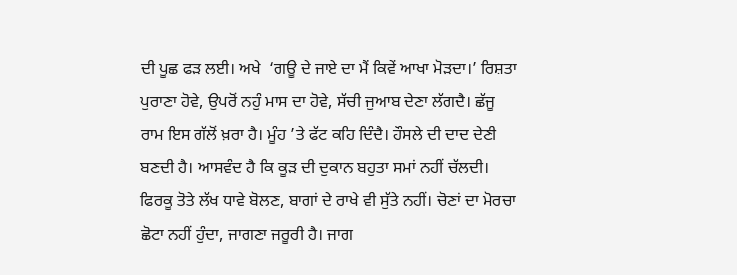ਦੀ ਪੂਛ ਫੜ ਲਈ। ਅਖੇ  ‘ਗਊ ਦੇ ਜਾਏ ਦਾ ਮੈਂ ਕਿਵੇਂ ਆਖਾ ਮੋੜਦਾ।’ ਰਿਸ਼ਤਾ ਪੁਰਾਣਾ ਹੋਵੇ, ਉਪਰੋਂ ਨਹੁੰ ਮਾਸ ਦਾ ਹੋਵੇ, ਸੱਚੀ ਜੁਆਬ ਦੇਣਾ ਲੱਗਦੈ। ਛੱਜੂ ਰਾਮ ਇਸ ਗੱਲੋਂ ਖ਼ਰਾ ਹੈ। ਮੂੰਹ ’ਤੇ ਫੱਟ ਕਹਿ ਦਿੰਦੈ। ਹੌਸਲੇ ਦੀ ਦਾਦ ਦੇਣੀ ਬਣਦੀ ਹੈ। ਆਸਵੰਦ ਹੈ ਕਿ ਕੂੜ ਦੀ ਦੁਕਾਨ ਬਹੁਤਾ ਸਮਾਂ ਨਹੀਂ ਚੱਲਦੀ। ਫਿਰਕੂ ਤੋਤੇ ਲੱਖ ਧਾਵੇ ਬੋਲਣ, ਬਾਗਾਂ ਦੇ ਰਾਖੇ ਵੀ ਸੁੱਤੇ ਨਹੀਂ। ਚੋਣਾਂ ਦਾ ਮੋਰਚਾ ਛੋਟਾ ਨਹੀਂ ਹੁੰਦਾ, ਜਾਗਣਾ ਜਰੂਰੀ ਹੈ। ਜਾਗ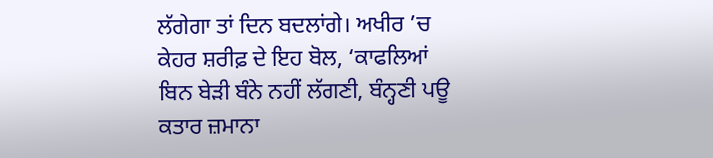ਲੱਗੇਗਾ ਤਾਂ ਦਿਨ ਬਦਲਾਂਗੇ। ਅਖੀਰ ’ਚ ਕੇਹਰ ਸ਼ਰੀਫ਼ ਦੇ ਇਹ ਬੋਲ, ‘ਕਾਫਲਿਆਂ ਬਿਨ ਬੇੜੀ ਬੰਨੇ ਨਹੀਂ ਲੱਗਣੀ, ਬੰਨ੍ਹਣੀ ਪਊ ਕਤਾਰ ਜ਼ਮਾਨਾ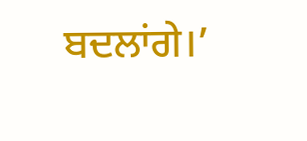ਬਦਲਾਂਗੇ।’